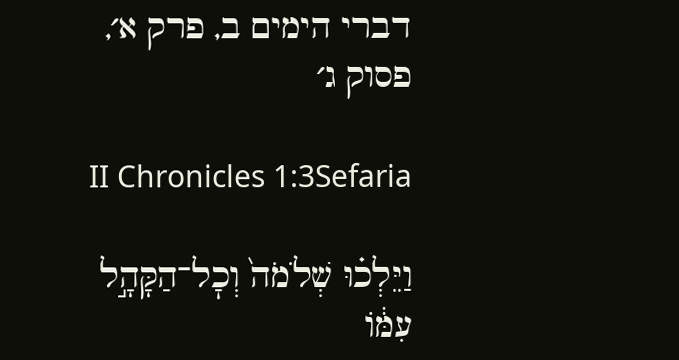דברי הימים ב, פרק א׳, פסוק ג׳

II Chronicles 1:3Sefaria

וַיֵּלְכ֗וּ שְׁלֹמֹה֙ וְכׇל־הַקָּהָ֣ל עִמּ֔וֹ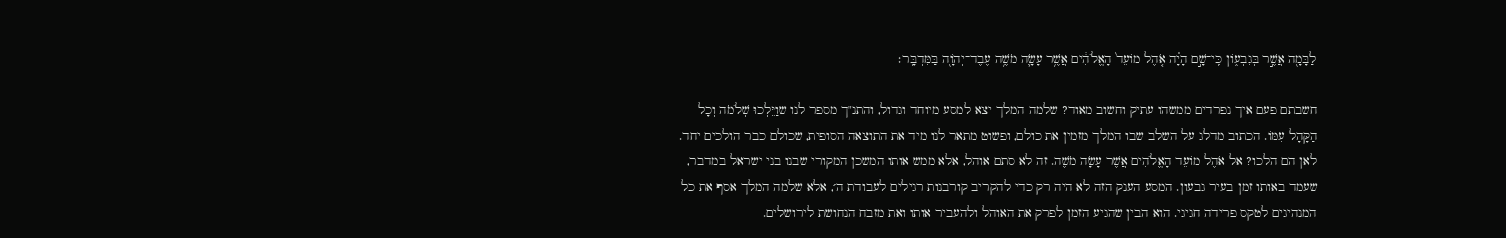לַבָּמָ֖ה אֲשֶׁ֣ר בְּגִבְע֑וֹן כִּֽי־שָׁ֣ם הָיָ֗ה אֹ֤הֶל מוֹעֵד֙ הָאֱלֹהִ֔ים אֲשֶׁ֥ר עָשָׂ֛ה מֹשֶׁ֥ה עֶבֶד־יְהֹוָ֖ה בַּמִּדְבָּֽר׃

חשבתם פעם איך נפרדים ממשהו עתיק וחשוב מאוד? שלמה המלך יצא למסע מיוחד וגדול, והתנ"ך מספר לנו שוַיֵּלְכוּ שְׁלֹמֹה וְכָל הַקָּהָל עִמּוֹ. הכתוב מדלג על השלב שבו המלך מזמין את כולם, ופשוט מתאר לנו מיד את התוצאה הסופית, שכולם כבר הולכים יחד. לאן הם הלכו? אל אֹהֶל מוֹעֵד הָאֱלֹהִים אֲשֶׁר עָשָׂה מֹשֶׁה. זה לא סתם אוהל, אלא ממש אותו המשכן המקורי שבנו בני ישראל במדבר, שעמד באותו זמן בעיר גבעון. המסע הענק הזה לא היה רק כדי להקריב קורבנות רגילים לעבודת ה׳, אלא שלמה המלך אסף את כל המנהיגים לטקס פרידה חגיגי. הוא הבין שהגיע הזמן לפרק את האוהל ולהעביר אותו ואת מזבח הנחושת לירושלים.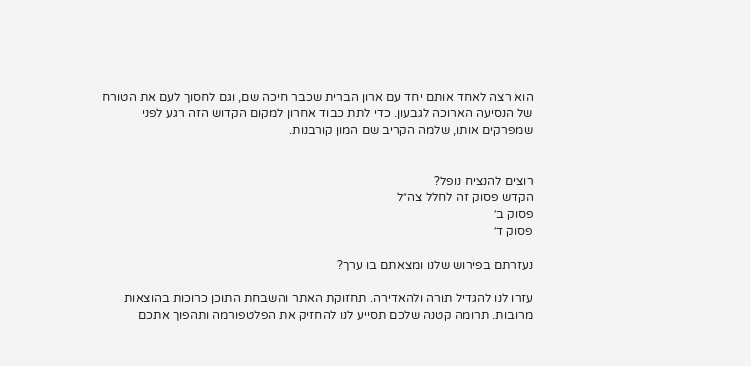הוא רצה לאחד אותם יחד עם ארון הברית שכבר חיכה שם, וגם לחסוך לעם את הטורח של הנסיעה הארוכה לגבעון. כדי לתת כבוד אחרון למקום הקדוש הזה רגע לפני שמפרקים אותו, שלמה הקריב שם המון קורבנות.


רוצים להנציח נופל?
הקדש פסוק זה לחלל צה״ל
פסוק ב׳
פסוק ד׳

נעזרתם בפירוש שלנו ומצאתם בו ערך?

עזרו לנו להגדיל תורה ולהאדירה. תחזוקת האתר והשבחת התוכן כרוכות בהוצאות מרובות. תרומה קטנה שלכם תסייע לנו להחזיק את הפלטפורמה ותהפוך אתכם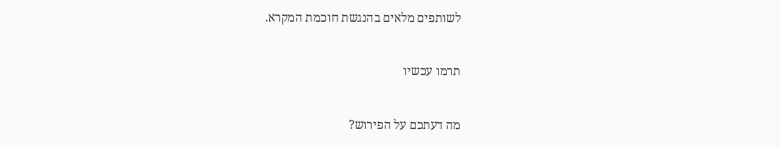לשותפים מלאים בהנגשת חוכמת המקרא.

תרמו עכשיו

מה דעתכם על הפירוש?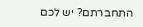התחברתם? יש לכם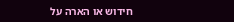חידוש או הארה על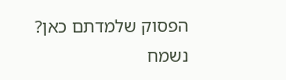הפסוק שלמדתם כאן? נשמח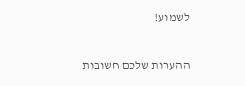לשמוע!

ההערות שלכם חשובות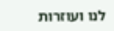לנו ועוזרות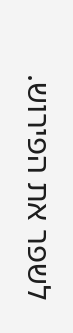לשפר את הפירוש.